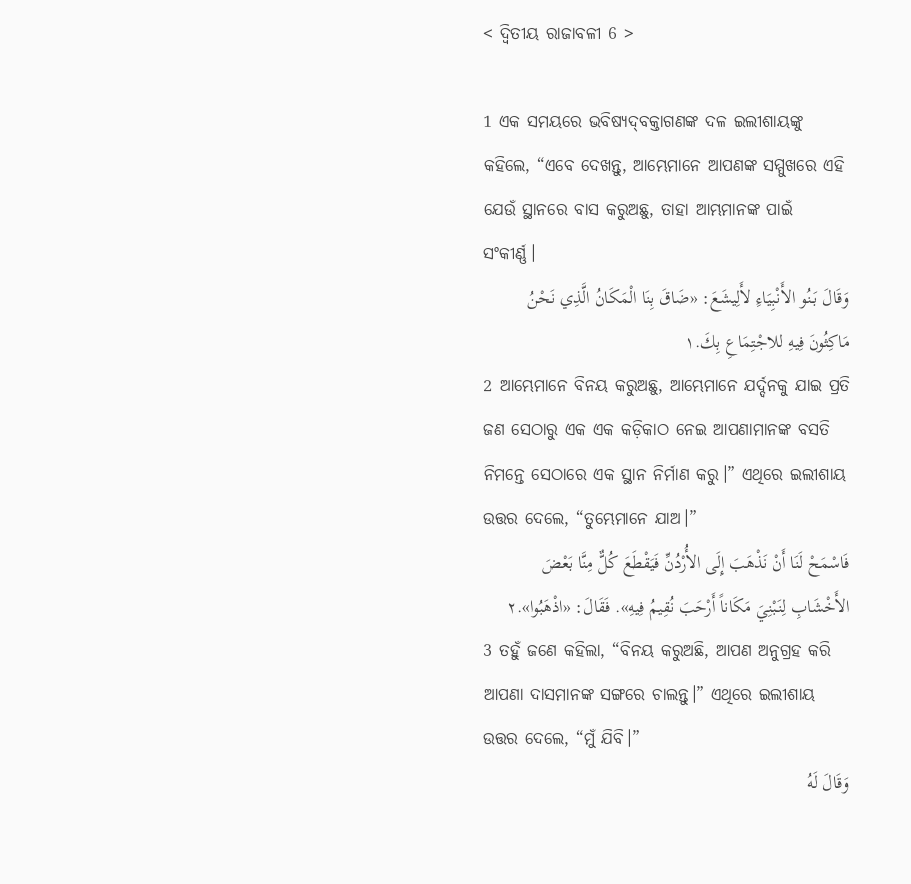< ଦ୍ୱିତୀୟ ରାଜାବଳୀ 6 >

1 ଏକ ସମୟରେ ଭବିଷ୍ୟଦ୍‍ବକ୍ତାଗଣଙ୍କ ଦଳ ଇଲୀଶାୟଙ୍କୁ କହିଲେ, “ଏବେ ଦେଖନ୍ତୁ, ଆମ୍ଭେମାନେ ଆପଣଙ୍କ ସମ୍ମୁଖରେ ଏହି ଯେଉଁ ସ୍ଥାନରେ ବାସ କରୁଅଛୁ, ତାହା ଆମ୍ଭମାନଙ୍କ ପାଇଁ ସଂକୀର୍ଣ୍ଣ।
وَقَالَ بَنُو الأَنْبِيَاءِ لأَلِيشَعَ: «ضَاقَ بِنَا الْمَكَانُ الَّذِي نَحْنُ مَاكِثُونَ فِيهِ للاجْتِمَاعِ بِكَ.١
2 ଆମ୍ଭେମାନେ ବିନୟ କରୁଅଛୁ, ଆମ୍ଭେମାନେ ଯର୍ଦ୍ଦନକୁ ଯାଇ ପ୍ରତି ଜଣ ସେଠାରୁ ଏକ ଏକ କଡ଼ିକାଠ ନେଇ ଆପଣାମାନଙ୍କ ବସତି ନିମନ୍ତେ ସେଠାରେ ଏକ ସ୍ଥାନ ନିର୍ମାଣ କରୁ।” ଏଥିରେ ଇଲୀଶାୟ ଉତ୍ତର ଦେଲେ, “ତୁମ୍ଭେମାନେ ଯାଅ।”
فَاسْمَحْ لَنَا أَنْ نَذْهَبَ إِلَى الأُرْدُنِّ فَيَقْطَعَ كُلٌّ مِنَّا بَعْضَ الأَخْشَابِ لِنَبْنِيَ مَكَاناً أَرْحَبَ نُقِيمُ فِيهِ». فَقَالَ: «اذْهَبُوا».٢
3 ତହୁଁ ଜଣେ କହିଲା, “ବିନୟ କରୁଅଛି, ଆପଣ ଅନୁଗ୍ରହ କରି ଆପଣା ଦାସମାନଙ୍କ ସଙ୍ଗରେ ଚାଲନ୍ତୁ।” ଏଥିରେ ଇଲୀଶାୟ ଉତ୍ତର ଦେଲେ, “ମୁଁ ଯିବି।”
وَقَالَ لَهُ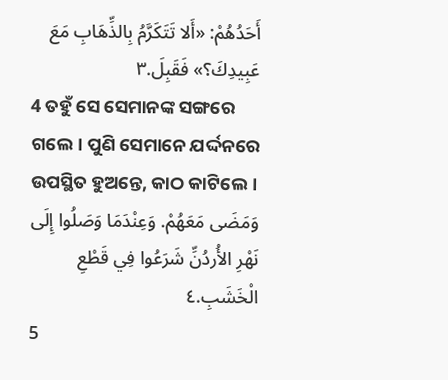أَحَدُهُمْ: «أَلا تَتَكَرَّمُ بِالذِّهَابِ مَعَ عَبِيدِكَ؟» فَقَبِلَ.٣
4 ତହୁଁ ସେ ସେମାନଙ୍କ ସଙ୍ଗରେ ଗଲେ। ପୁଣି ସେମାନେ ଯର୍ଦ୍ଦନରେ ଉପସ୍ଥିତ ହୁଅନ୍ତେ, କାଠ କାଟିଲେ।
وَمَضَى مَعَهُمْ. وَعِنْدَمَا وَصَلُوا إِلَى نَهْرِ الأُردُنِّ شَرَعُوا فِي قَطْعِ الْخَشَبِ.٤
5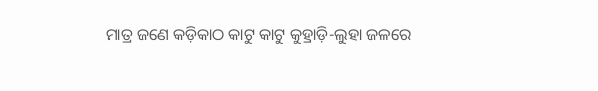ମାତ୍ର ଜଣେ କଡ଼ିକାଠ କାଟୁ କାଟୁ କୁହ୍ରାଡ଼ି-ଲୁହା ଜଳରେ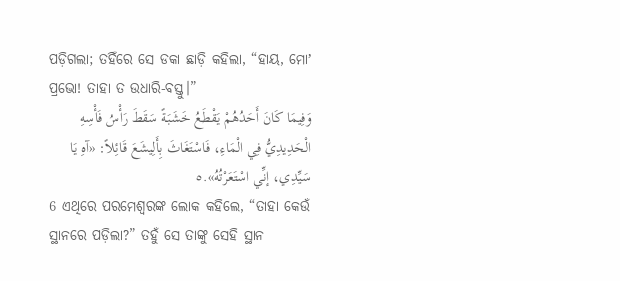ପଡ଼ିଗଲା; ତହିଁରେ ସେ ଡକା ଛାଡ଼ି କହିଲା, “ହାୟ, ମୋʼ ପ୍ରଭୋ! ତାହା ତ ଉଧାରି-ବସ୍ତୁ।”
وَفِيمَا كَانَ أَحَدُهُمْ يَقْطَعُ خَشَبَةً سَقَطَ رَأْسُ فَأْسِهِ الْحَدِيدِيُّ فِي الْمَاءِ، فَاسْتَغَاثَ بِأَلِيشَعَ قَائِلاً: «آهِ يَا سَيِّدِي، إنِّي اسْتَعَرْتُهُ».٥
6 ଏଥିରେ ପରମେଶ୍ୱରଙ୍କ ଲୋକ କହିଲେ, “ତାହା କେଉଁ ସ୍ଥାନରେ ପଡ଼ିଲା?” ତହୁଁ ସେ ତାଙ୍କୁ ସେହି ସ୍ଥାନ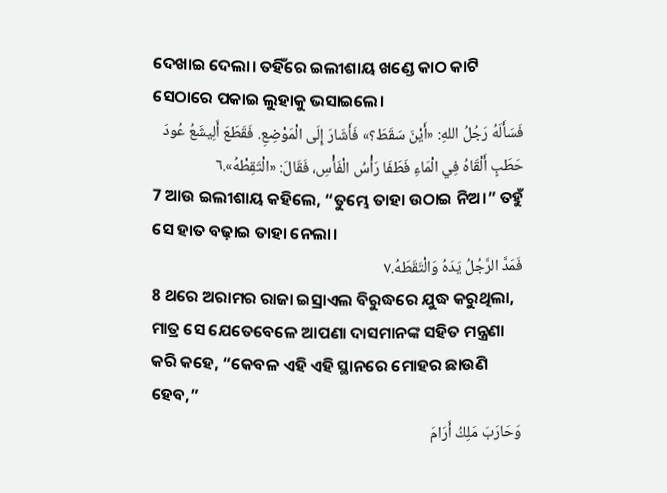ଦେଖାଇ ଦେଲା। ତହିଁରେ ଇଲୀଶାୟ ଖଣ୍ଡେ କାଠ କାଟି ସେଠାରେ ପକାଇ ଲୁହାକୁ ଭସାଇଲେ।
فَسَأَلَهُ رَجُلُ اللهِ: «أَيْنَ سَقَطَ؟» فَأَشَارَ إِلَى الْمَوْضِعِ. فَقَطَعَ أَلِيشَعُ عُودَ حَطَبٍ أَلْقَاهُ فِي الْمَاءِ فَطَفَا رَأْسُ الْفَأْسِ، فَقَالَ: «الْتَقِطْهُ».٦
7 ଆଉ ଇଲୀଶାୟ କହିଲେ, “ତୁମ୍ଭେ ତାହା ଉଠାଇ ନିଅ।” ତହୁଁ ସେ ହାତ ବଢ଼ାଇ ତାହା ନେଲା।
فَمَدَّ الرَّجُلُ يَدَهُ وَالْتَقَطَهُ.٧
8 ଥରେ ଅରାମର ରାଜା ଇସ୍ରାଏଲ ବିରୁଦ୍ଧରେ ଯୁଦ୍ଧ କରୁଥିଲା, ମାତ୍ର ସେ ଯେତେବେଳେ ଆପଣା ଦାସମାନଙ୍କ ସହିତ ମନ୍ତ୍ରଣା କରି କହେ, “କେବଳ ଏହି ଏହି ସ୍ଥାନରେ ମୋହର ଛାଉଣି ହେବ,”
وَحَارَبَ مَلِكُ أَرَامَ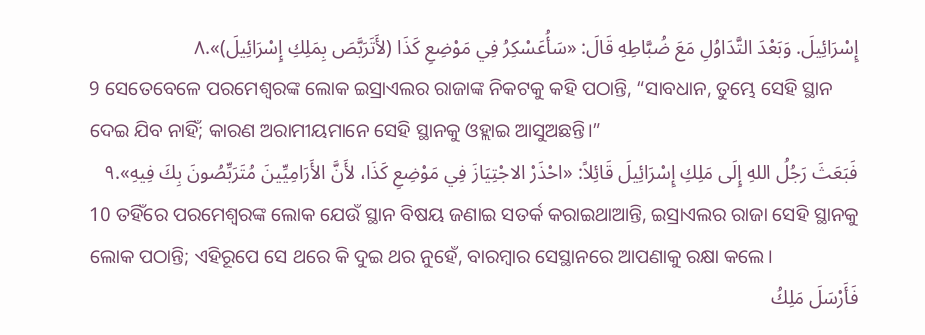إِسْرَائِيلَ. وَبَعْدَ التَّدَاوُلِ مَعَ ضُبَّاطِهِ قَالَ: «سَأُعَسْكِرُ فِي مَوْضِعِ كَذَا (لأَتَرَبَّصَ بِمَلِكِ إِسْرَائِيلَ)».٨
9 ସେତେବେଳେ ପରମେଶ୍ୱରଙ୍କ ଲୋକ ଇସ୍ରାଏଲର ରାଜାଙ୍କ ନିକଟକୁ କହି ପଠାନ୍ତି, “ସାବଧାନ, ତୁମ୍ଭେ ସେହି ସ୍ଥାନ ଦେଇ ଯିବ ନାହିଁ; କାରଣ ଅରାମୀୟମାନେ ସେହି ସ୍ଥାନକୁ ଓହ୍ଲାଇ ଆସୁଅଛନ୍ତି।”
فَبَعَثَ رَجُلُ اللهِ إِلَى مَلِكِ إِسْرَائِيلَ قَائِلاً: «احْذَرْ الاجْتِيَازَ فِي مَوْضِعِ كَذَا، لأَنَّ الأَرَامِيِّينَ مُتَرَبِّصُونَ بِكَ فِيهِ».٩
10 ତହିଁରେ ପରମେଶ୍ୱରଙ୍କ ଲୋକ ଯେଉଁ ସ୍ଥାନ ବିଷୟ ଜଣାଇ ସତର୍କ କରାଇଥାଆନ୍ତି, ଇସ୍ରାଏଲର ରାଜା ସେହି ସ୍ଥାନକୁ ଲୋକ ପଠାନ୍ତି; ଏହିରୂପେ ସେ ଥରେ କି ଦୁଇ ଥର ନୁହେଁ, ବାରମ୍ବାର ସେସ୍ଥାନରେ ଆପଣାକୁ ରକ୍ଷା କଲେ।
فَأَرْسَلَ مَلِكُ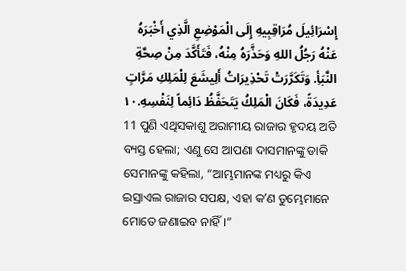إِسْرَائِيلَ مُرَاقِبِيهِ إِلَى الْمَوْضِعِ الَّذِي أَخْبَرَهُ عَنْهُ رَجُلُ اللهِ وَحَذَّرَهُ مِنْهُ، فَتَأَكَّدَ مِنْ صِحَّةِ النَّبَأِ. وَتَكَرَّرَتْ تَحْذِيرَاتُ أَلِيشَعَ لِلْمَلِكِ مَرَّاتٍ عَدِيدَةً، فَكَانَ الْمَلِكُ يَتَحَفَّظُ دَائِماً لِنَفْسِهِ.١٠
11 ପୁଣି ଏଥିସକାଶୁ ଅରାମୀୟ ରାଜାର ହୃଦୟ ଅତି ବ୍ୟସ୍ତ ହେଲା; ଏଣୁ ସେ ଆପଣା ଦାସମାନଙ୍କୁ ଡାକି ସେମାନଙ୍କୁ କହିଲା, “ଆମ୍ଭମାନଙ୍କ ମଧ୍ୟରୁ କିଏ ଇସ୍ରାଏଲ ରାଜାର ସପକ୍ଷ, ଏହା କʼଣ ତୁମ୍ଭେମାନେ ମୋତେ ଜଣାଇବ ନାହିଁ।”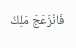فَانْزَعَجَ مَلِكُ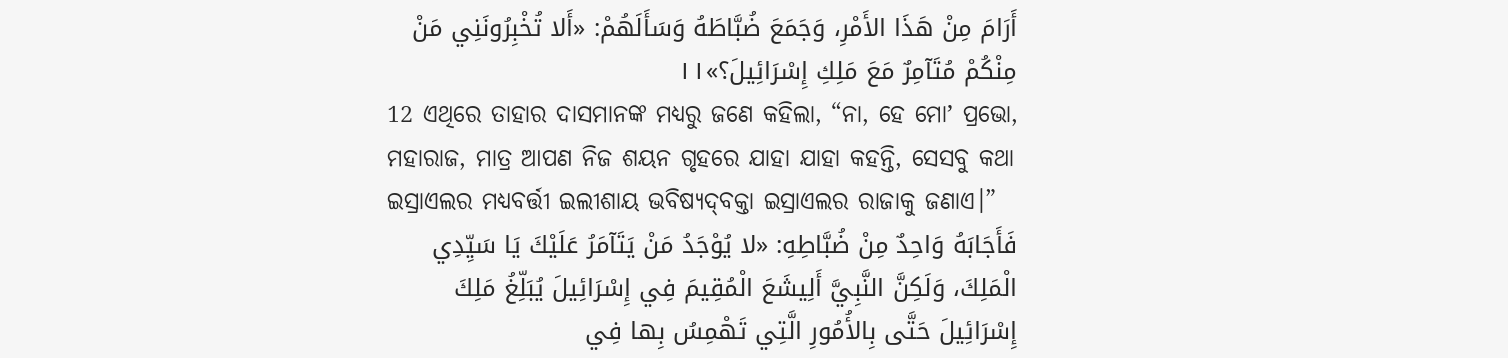أَرَامَ مِنْ هَذَا الأَمْرِ، وَجَمَعَ ضُبَّاطَهُ وَسَأَلَهُمْ: «أَلا تُخْبِرُونَنِي مَنْ مِنْكُمْ مُتَآمِرٌ مَعَ مَلِكِ إِسْرَائِيلَ؟»١١
12 ଏଥିରେ ତାହାର ଦାସମାନଙ୍କ ମଧ୍ୟରୁ ଜଣେ କହିଲା, “ନା, ହେ ମୋʼ ପ୍ରଭୋ, ମହାରାଜ, ମାତ୍ର ଆପଣ ନିଜ ଶୟନ ଗୃହରେ ଯାହା ଯାହା କହନ୍ତି, ସେସବୁ କଥା ଇସ୍ରାଏଲର ମଧ୍ୟବର୍ତ୍ତୀ ଇଲୀଶାୟ ଭବିଷ୍ୟଦ୍‍ବକ୍ତା ଇସ୍ରାଏଲର ରାଜାକୁ ଜଣାଏ।”
فَأَجَابَهُ وَاحِدٌ مِنْ ضُبَّاطِهِ: «لا يُوْجَدُ مَنْ يَتَآمَرُ عَلَيْكَ يَا سَيِّدِي الْمَلِكَ، وَلَكِنَّ النَّبِيَّ أَلِيشَعَ الْمُقِيمَ فِي إِسْرَائِيلَ يُبَلِّغُ مَلِكَ إِسْرَائِيلَ حَتَّى بِالأُمُورِ الَّتِي تَهْمِسُ بِها فِي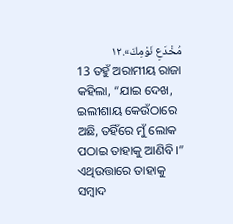مُخْدَعِ نَوْمِكَ».١٢
13 ତହୁଁ ଅରାମୀୟ ରାଜା କହିଲା, “ଯାଇ ଦେଖ, ଇଲୀଶାୟ କେଉଁଠାରେ ଅଛି, ତହିଁରେ ମୁଁ ଲୋକ ପଠାଇ ତାହାକୁ ଆଣିବି।” ଏଥିଉତ୍ତାରେ ତାହାକୁ ସମ୍ବାଦ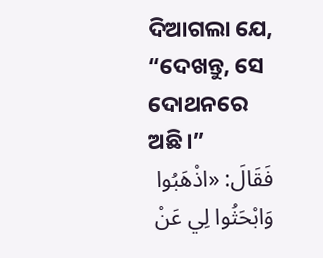ଦିଆଗଲା ଯେ, “ଦେଖନ୍ତୁ, ସେ ଦୋଥନରେ ଅଛି।”
فَقَالَ: «اذْهَبُوا وَابْحَثُوا لِي عَنْ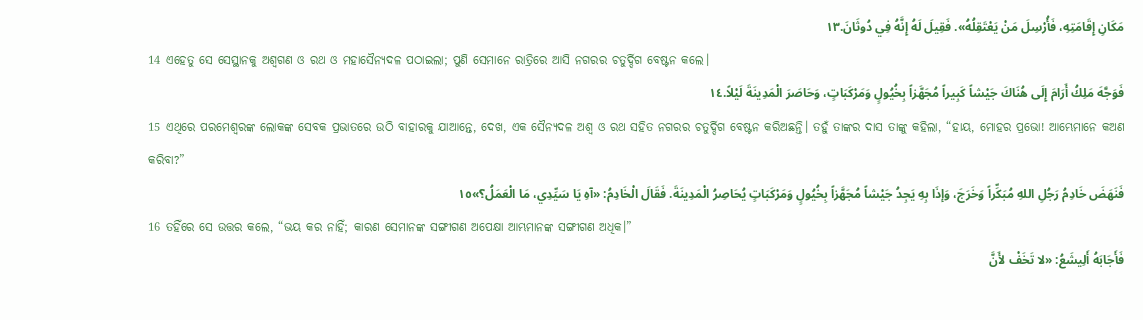مَكَانِ إِقَامَتِهِ، فَأُرْسِلَ مَنْ يَعْتَقِلُهُ». فَقِيلَ لَهُ إِنَّهُ فِي دُوثَانَ.١٣
14 ଏହେତୁ ସେ ସେସ୍ଥାନକୁ ଅଶ୍ୱଗଣ ଓ ରଥ ଓ ମହାସୈନ୍ୟଦଳ ପଠାଇଲା; ପୁଣି ସେମାନେ ରାତ୍ରିରେ ଆସି ନଗରର ଚତୁର୍ଦ୍ଦିଗ ବେଷ୍ଟନ କଲେ।
فَوَجَّهَ مَلِكُ أَرَامَ إِلَى هُنَاكَ جَيْشاً كَبِيراً مُجَهَّزاً بِخُيُولٍ وَمَرْكَبَاتٍ، وَحَاصَرَ الْمَدِينَةَ لَيْلاً.١٤
15 ଏଥିରେ ପରମେଶ୍ୱରଙ୍କ ଲୋକଙ୍କ ସେବକ ପ୍ରଭାତରେ ଉଠି ବାହାରକୁ ଯାଆନ୍ତେ, ଦେଖ, ଏକ ସୈନ୍ୟଦଳ ଅଶ୍ୱ ଓ ରଥ ସହିତ ନଗରର ଚତୁର୍ଦ୍ଦିଗ ବେଷ୍ଟନ କରିଅଛନ୍ତି। ତହୁଁ ତାଙ୍କର ଦାସ ତାଙ୍କୁ କହିଲା, “ହାୟ, ମୋହର ପ୍ରଭୋ! ଆମ୍ଭେମାନେ କଅଣ କରିବା?”
فَنَهَضَ خَادِمُ رَجُلِ اللهِ مُبَكِّراً وَخَرَجَ، وَإذَا بِهِ يَجِدُ جَيْشاً مُجَهَّزاً بِخُيُولٍ وَمَرْكَبَاتٍ يُحَاصِرُ الْمَدِينَةَ. فَقَالَ الْخَادِمُ: «آهِ يَا سَيِّدِي، مَا الْعَمَلُ؟»١٥
16 ତହିଁରେ ସେ ଉତ୍ତର କଲେ, “ଭୟ କର ନାହିଁ; କାରଣ ସେମାନଙ୍କ ସଙ୍ଗୀଗଣ ଅପେକ୍ଷା ଆମ୍ଭମାନଙ୍କ ସଙ୍ଗୀଗଣ ଅଧିକ।”
فَأَجَابَهُ أَلِيشَعُ: «لا تَخَفْ لأَنَّ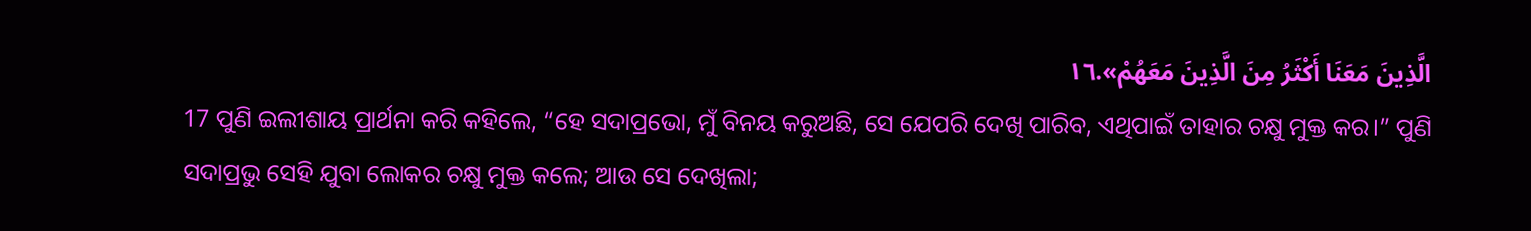الَّذِينَ مَعَنَا أَكْثَرُ مِنَ الَّذِينَ مَعَهُمْ».١٦
17 ପୁଣି ଇଲୀଶାୟ ପ୍ରାର୍ଥନା କରି କହିଲେ, “ହେ ସଦାପ୍ରଭୋ, ମୁଁ ବିନୟ କରୁଅଛି, ସେ ଯେପରି ଦେଖି ପାରିବ, ଏଥିପାଇଁ ତାହାର ଚକ୍ଷୁ ମୁକ୍ତ କର।” ପୁଣି ସଦାପ୍ରଭୁ ସେହି ଯୁବା ଲୋକର ଚକ୍ଷୁ ମୁକ୍ତ କଲେ; ଆଉ ସେ ଦେଖିଲା;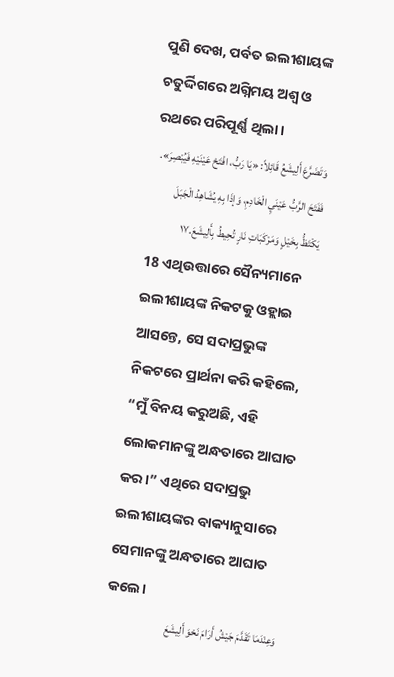ପୁଣି ଦେଖ, ପର୍ବତ ଇଲୀଶାୟଙ୍କ ଚତୁର୍ଦ୍ଦିଗରେ ଅଗ୍ନିମୟ ଅଶ୍ୱ ଓ ରଥରେ ପରିପୂର୍ଣ୍ଣ ଥିଲା।
وَتَضَرَّعَ أَلِيشَعُ قَائِلاً: «يَا رَبُّ، افْتَحْ عَيْنَيْهِ فَيُبْصِرَ». فَفَتَحَ الرَّبُّ عَيْنَيِ الْخَادِمِ، وَإذَا بِهِ يُشَاهِدُ الْجَبَلَ يَكْتَظُّ بِخَيْلٍ وَمَرْكَبَاتِ نَارٍ تُحِيطُ بِأَلِيشَعَ.١٧
18 ଏଥିଉତ୍ତାରେ ସୈନ୍ୟମାନେ ଇଲୀଶାୟଙ୍କ ନିକଟକୁ ଓହ୍ଲାଇ ଆସନ୍ତେ, ସେ ସଦାପ୍ରଭୁଙ୍କ ନିକଟରେ ପ୍ରାର୍ଥନା କରି କହିଲେ, “ମୁଁ ବିନୟ କରୁଅଛି, ଏହି ଲୋକମାନଙ୍କୁ ଅନ୍ଧତାରେ ଆଘାତ କର।” ଏଥିରେ ସଦାପ୍ରଭୁ ଇଲୀଶାୟଙ୍କର ବାକ୍ୟାନୁସାରେ ସେମାନଙ୍କୁ ଅନ୍ଧତାରେ ଆଘାତ କଲେ।
وَعِنْدَمَا تَقَدَّمَ جَيْشُ أَرَامَ نَحْوَ أَلِيشَعَ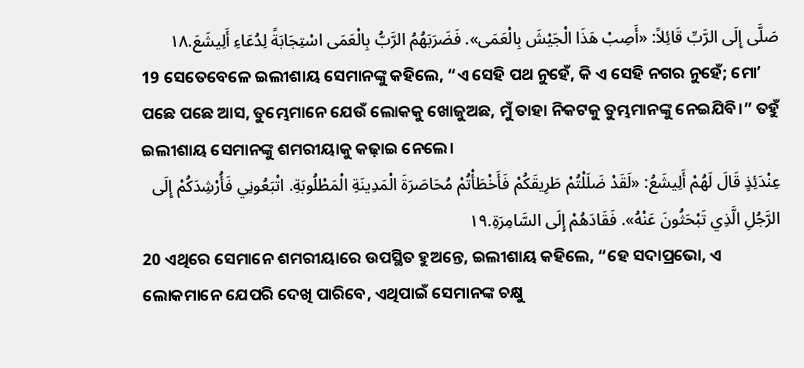صَلَّى إِلَى الرَّبِّ قَائِلاً: «أَصِبْ هَذَا الْجَيْشَ بِالْعَمَى». فَضَرَبَهُمُ الرَّبُّ بِالْعَمَى اسْتِجَابَةً لِدُعَاءِ أَلِيشَعَ.١٨
19 ସେତେବେଳେ ଇଲୀଶାୟ ସେମାନଙ୍କୁ କହିଲେ, “ଏ ସେହି ପଥ ନୁହେଁ, କି ଏ ସେହି ନଗର ନୁହେଁ; ମୋʼ ପଛେ ପଛେ ଆସ, ତୁମ୍ଭେମାନେ ଯେଉଁ ଲୋକକୁ ଖୋଜୁଅଛ, ମୁଁ ତାହା ନିକଟକୁ ତୁମ୍ଭମାନଙ୍କୁ ନେଇଯିବି।” ତହୁଁ ଇଲୀଶାୟ ସେମାନଙ୍କୁ ଶମରୀୟାକୁ କଢ଼ାଇ ନେଲେ।
عِنْدَئِذٍ قَالَ لَهُمْ أَلِيشَعُ: «لَقَدْ ضَلَلْتُمْ طَرِيقَكُمْ فَأَخْطَأْتُمْ مُحَاصَرَةَ الْمَدِينَةِ الْمَطْلُوبَةِ. اتْبَعُونِي فَأُرْشِدَكُمْ إِلَى الرَّجُلِ الَّذِي تَبْحَثُونَ عَنْهُ». فَقَادَهُمْ إِلَى السَّامِرَةِ.١٩
20 ଏଥିରେ ସେମାନେ ଶମରୀୟାରେ ଉପସ୍ଥିତ ହୁଅନ୍ତେ, ଇଲୀଶାୟ କହିଲେ, “ହେ ସଦାପ୍ରଭୋ, ଏ ଲୋକମାନେ ଯେପରି ଦେଖି ପାରିବେ, ଏଥିପାଇଁ ସେମାନଙ୍କ ଚକ୍ଷୁ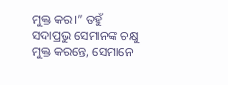ମୁକ୍ତ କର।” ତହୁଁ ସଦାପ୍ରଭୁ ସେମାନଙ୍କ ଚକ୍ଷୁ ମୁକ୍ତ କରନ୍ତେ, ସେମାନେ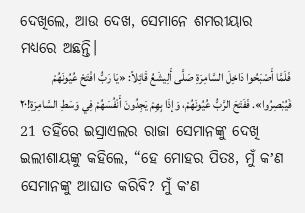ଦେଖିଲେ, ଆଉ ଦେଖ, ସେମାନେ ଶମରୀୟାର ମଧ୍ୟରେ ଅଛନ୍ତି।
فَلَمَّا أَصْبَحُوا دَاخِلَ السَّامِرَةِ صَلَّى أَلِيشَعُ قَائِلاً: «يَا رَبُّ افْتَحْ عُيُونَهُمْ فَيُبْصِرُوا». فَفَتَحَ الرَّبُّ عُيُونَهُمْ، وَإذَا بِهِمْ يَجِدُونَ أَنْفُسَهُمْ فِي وَسَطِ السَّامِرَةِ!٢٠
21 ତହିଁରେ ଇସ୍ରାଏଲର ରାଜା ସେମାନଙ୍କୁ ଦେଖି ଇଲୀଶାୟଙ୍କୁ କହିଲେ, “ହେ ମୋହର ପିତଃ, ମୁଁ କʼଣ ସେମାନଙ୍କୁ ଆଘାତ କରିବି? ମୁଁ କʼଣ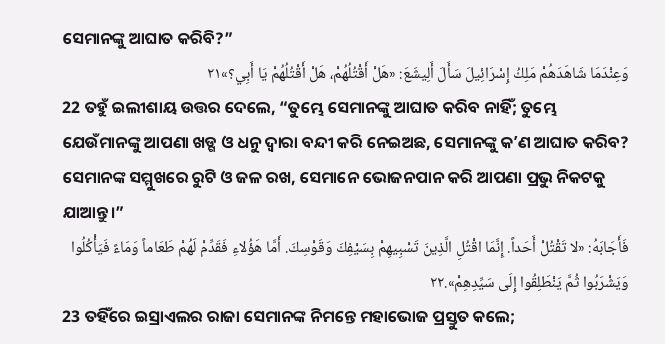ସେମାନଙ୍କୁ ଆଘାତ କରିବି?”
وَعِنْدَمَا شَاهَدَهُمْ مَلِكُ إِسْرَائِيلَ سَأَلَ أَلِيشَعَ: «هَلْ أَقْتُلُهُمْ، هَلْ أَقْتُلُهُمْ يَا أَبِي؟»٢١
22 ତହୁଁ ଇଲୀଶାୟ ଉତ୍ତର ଦେଲେ, “ତୁମ୍ଭେ ସେମାନଙ୍କୁ ଆଘାତ କରିବ ନାହିଁ; ତୁମ୍ଭେ ଯେଉଁମାନଙ୍କୁ ଆପଣା ଖଡ୍ଗ ଓ ଧନୁ ଦ୍ୱାରା ବନ୍ଦୀ କରି ନେଇଅଛ, ସେମାନଙ୍କୁ କʼଣ ଆଘାତ କରିବ? ସେମାନଙ୍କ ସମ୍ମୁଖରେ ରୁଟି ଓ ଜଳ ରଖ, ସେମାନେ ଭୋଜନପାନ କରି ଆପଣା ପ୍ରଭୁ ନିକଟକୁ ଯାଆନ୍ତୁ।”
فَأَجَابَهُ: «لا تَقْتُلْ أَحَداً. إِنَّمَا اقْتُلِ الَّذِينَ تَسْبِيهِمْ بِسَيْفِكَ وَقَوْسِكَ. أَمَّا هَؤُلاءِ فَقَدِّمْ لَهُمْ طَعَاماً وَمَاءً فَيَأْكُلُوا وَيَشْرَبُوا ثُمَّ يَنْطَلِقُوا إِلَى سَيِّدِهِمْ».٢٢
23 ତହିଁରେ ଇସ୍ରାଏଲର ରାଜା ସେମାନଙ୍କ ନିମନ୍ତେ ମହାଭୋଜ ପ୍ରସ୍ତୁତ କଲେ;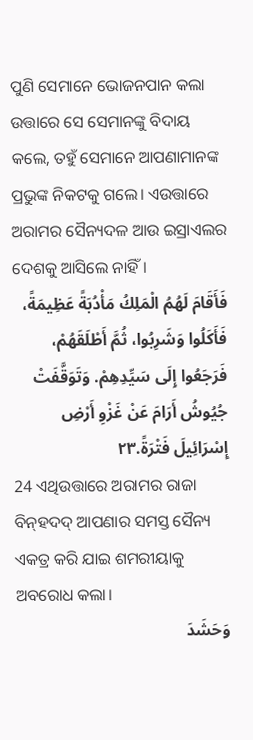ପୁଣି ସେମାନେ ଭୋଜନପାନ କଲା ଉତ୍ତାରେ ସେ ସେମାନଙ୍କୁ ବିଦାୟ କଲେ, ତହୁଁ ସେମାନେ ଆପଣାମାନଙ୍କ ପ୍ରଭୁଙ୍କ ନିକଟକୁ ଗଲେ। ଏଉତ୍ତାରେ ଅରାମର ସୈନ୍ୟଦଳ ଆଉ ଇସ୍ରାଏଲର ଦେଶକୁ ଆସିଲେ ନାହିଁ।
فَأَقَامَ لَهُمُ الْمَلِكُ مَأْدُبَةً عَظِيمَةً، فَأَكَلُوا وَشَرِبُوا، ثُمَّ أَطْلَقَهُمْ، فَرَجَعُوا إِلَى سَيِّدِهِمْ. وَتَوَقَّفَتْ جُيُوشُ أَرَامَ عَنْ غَزْوِ أَرْضِ إِسْرَائِيلَ فَتْرَةً.٢٣
24 ଏଥିଉତ୍ତାରେ ଅରାମର ରାଜା ବିନ୍‍ହଦଦ୍‍ ଆପଣାର ସମସ୍ତ ସୈନ୍ୟ ଏକତ୍ର କରି ଯାଇ ଶମରୀୟାକୁ ଅବରୋଧ କଲା।
وَحَشَدَ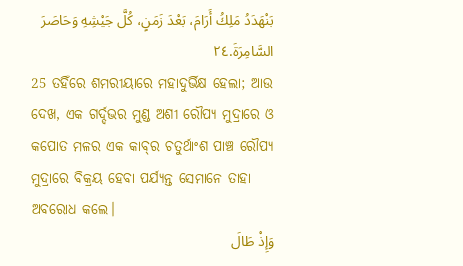بَنْهَدَدُ مَلِكُ أَرَامَ، بَعْدَ زَمَنٍ، كُلَّ جَيْشِهِ وَحَاصَرَ السَّامِرَةَ.٢٤
25 ତହିଁରେ ଶମରୀୟାରେ ମହାଦୁର୍ଭିକ୍ଷ ହେଲା; ଆଉ ଦେଖ, ଏକ ଗର୍ଦ୍ଦଭର ମୁଣ୍ଡ ଅଶୀ ରୌପ୍ୟ ମୁଦ୍ରାରେ ଓ କପୋତ ମଳର ଏକ କାବ୍‍ର ଚତୁର୍ଥାଂଶ ପାଞ୍ଚ ରୌପ୍ୟ ମୁଦ୍ରାରେ ବିକ୍ରୟ ହେବା ପର୍ଯ୍ୟନ୍ତ ସେମାନେ ତାହା ଅବରୋଧ କଲେ।
وَإِذْ طَالَ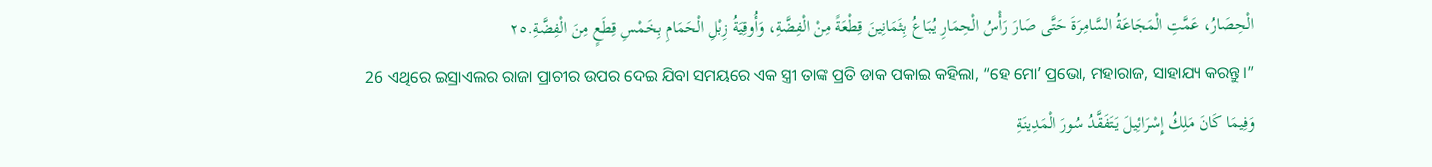الْحِصَارُ، عَمَّتِ الْمَجَاعَةُ السَّامِرَةَ حَتَّى صَارَ رَأْسُ الْحِمَارِ يُبَاعُ بِثَمَانِينَ قِطْعَةً مِنْ الْفِضَّةِ، وَأُوقِيَةُ زِبْلِ الْحَمَامِ بِخَمْسِ قِطَعٍ مِنَ الْفِضَّةِ.٢٥
26 ଏଥିରେ ଇସ୍ରାଏଲର ରାଜା ପ୍ରାଚୀର ଉପର ଦେଇ ଯିବା ସମୟରେ ଏକ ସ୍ତ୍ରୀ ତାଙ୍କ ପ୍ରତି ଡାକ ପକାଇ କହିଲା, “ହେ ମୋʼ ପ୍ରଭୋ, ମହାରାଜ, ସାହାଯ୍ୟ କରନ୍ତୁ।”
وَفِيمَا كَانَ مَلِكُ إِسْرَائِيلَ يَتَفَقَّدُ سُورَ الْمَدِينَةِ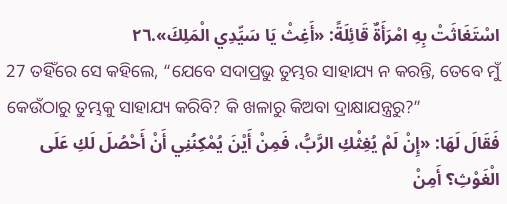اسْتَغَاثَتْ بِهِ امْرَأَةٌ قَائِلَةً: «أَغِثْ يَا سَيِّدِي الْمَلِكَ».٢٦
27 ତହିଁରେ ସେ କହିଲେ, “ଯେବେ ସଦାପ୍ରଭୁ ତୁମ୍ଭର ସାହାଯ୍ୟ ନ କରନ୍ତି, ତେବେ ମୁଁ କେଉଁଠାରୁ ତୁମ୍ଭକୁ ସାହାଯ୍ୟ କରିବି? କି ଖଳାରୁ କିଅବା ଦ୍ରାକ୍ଷାଯନ୍ତ୍ରରୁ?”
فَقَالَ لَهَا: «إِنْ لَمْ يُغِثْكِ الرَّبُّ، فَمِنْ أَيْنَ يُمْكِنُنِي أَنْ أَحْصُلَ لَكِ عَلَى الْغَوْثِ؟ أَمِنْ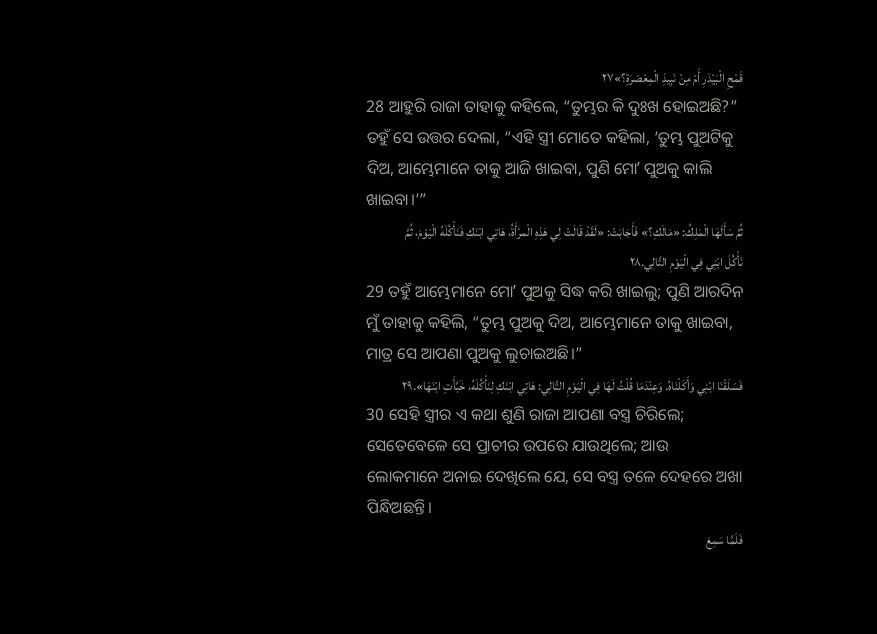قَمْحِ الْبَيْدَرِ أَمْ مِنْ نَبِيذِ الْمِعْصَرَةِ؟»٢٧
28 ଆହୁରି ରାଜା ତାହାକୁ କହିଲେ, “ତୁମ୍ଭର କି ଦୁଃଖ ହୋଇଅଛି?” ତହୁଁ ସେ ଉତ୍ତର ଦେଲା, “ଏହି ସ୍ତ୍ରୀ ମୋତେ କହିଲା, ‘ତୁମ୍ଭ ପୁଅଟିକୁ ଦିଅ, ଆମ୍ଭେମାନେ ତାକୁ ଆଜି ଖାଇବା, ପୁଣି ମୋʼ ପୁଅକୁ କାଲି ଖାଇବା।’”
ثُمَّ سَأَلَهَا الْمَلِكُ: «مَالَكِ؟» فَأَجَابَتْ: «لَقَدْ قَالَتْ لِي هَذِهِ الْمرْأَةُ، هَاتِي ابْنَكِ فَنَأْكُلَهُ الْيَوْمَ، ثُمَّ نَأْكُلَ ابْنِي فِي الْيَوْمِ التَّالِي.٢٨
29 ତହୁଁ ଆମ୍ଭେମାନେ ମୋʼ ପୁଅକୁ ସିଦ୍ଧ କରି ଖାଇଲୁ; ପୁଣି ଆରଦିନ ମୁଁ ତାହାକୁ କହିଲି, “ତୁମ୍ଭ ପୁଅକୁ ଦିଅ, ଆମ୍ଭେମାନେ ତାକୁ ଖାଇବା, ମାତ୍ର ସେ ଆପଣା ପୁଅକୁ ଲୁଚାଇଅଛି।”
فَسَلَقْنَا ابْنِي وَأَكَلْنَاهُ. وَعِنْدَمَا قُلْتُ لَهَا فِي الْيَوْمِ التَّالِي: هَاتِي ابْنَكِ لِنَأْكُلَهُ، خَبَّأَتِ ابْنَهَا».٢٩
30 ସେହି ସ୍ତ୍ରୀର ଏ କଥା ଶୁଣି ରାଜା ଆପଣା ବସ୍ତ୍ର ଚିରିଲେ; ସେତେବେଳେ ସେ ପ୍ରାଚୀର ଉପରେ ଯାଉଥିଲେ; ଆଉ ଲୋକମାନେ ଅନାଇ ଦେଖିଲେ ଯେ, ସେ ବସ୍ତ୍ର ତଳେ ଦେହରେ ଅଖା ପିନ୍ଧିଅଛନ୍ତି।
فَلَمَّا سَمِعَ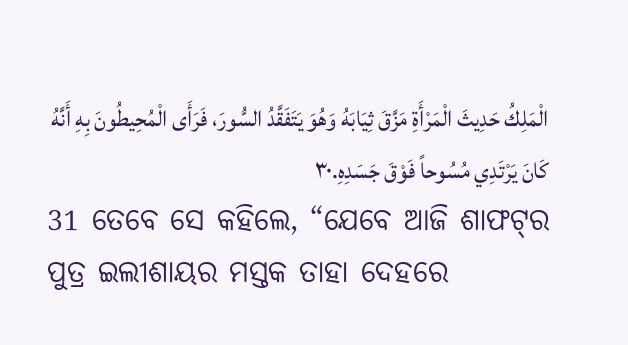الْمَلِكُ حَدِيثَ الْمَرْأَةِ مَزَّقَ ثِيَابَهُ وَهُوَ يَتَفَقَّدُ السُّورَ، فَرَأَى الْمُحِيطُونَ بِهِ أَنَّهُ كَانَ يَرْتَدِي مُسُوحاً فَوْقَ جَسَدِهِ.٣٠
31 ତେବେ ସେ କହିଲେ, “ଯେବେ ଆଜି ଶାଫଟ୍‍ର ପୁତ୍ର ଇଲୀଶାୟର ମସ୍ତକ ତାହା ଦେହରେ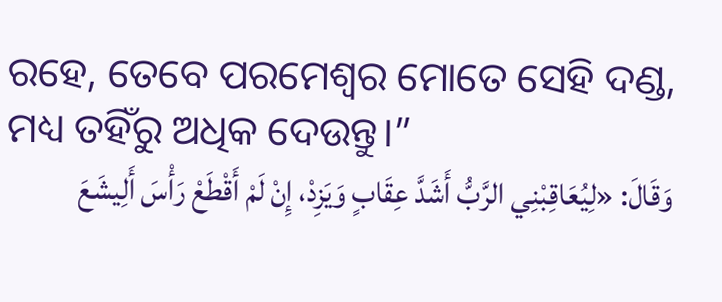ରହେ, ତେବେ ପରମେଶ୍ୱର ମୋତେ ସେହି ଦଣ୍ଡ, ମଧ୍ୟ ତହିଁରୁ ଅଧିକ ଦେଉନ୍ତୁ।”
وَقَالَ: «لِيُعَاقِبْنِي الرَّبُّ أَشَدَّ عِقَابٍ وَيَزِدْ، إِنْ لَمْ أَقْطَعْ رَأْسَ أَلِيشَعَ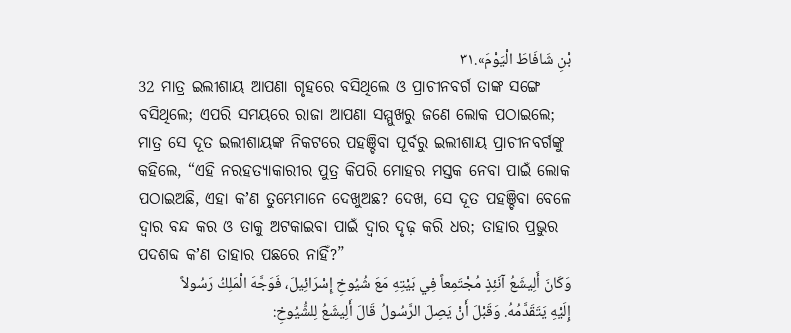بْنِ شَافَاطَ الْيَوْمَ».٣١
32 ମାତ୍ର ଇଲୀଶାୟ ଆପଣା ଗୃହରେ ବସିଥିଲେ ଓ ପ୍ରାଚୀନବର୍ଗ ତାଙ୍କ ସଙ୍ଗେ ବସିଥିଲେ; ଏପରି ସମୟରେ ରାଜା ଆପଣା ସମ୍ମୁଖରୁ ଜଣେ ଲୋକ ପଠାଇଲେ; ମାତ୍ର ସେ ଦୂତ ଇଲୀଶାୟଙ୍କ ନିକଟରେ ପହଞ୍ଚିବା ପୂର୍ବରୁ ଇଲୀଶାୟ ପ୍ରାଚୀନବର୍ଗଙ୍କୁ କହିଲେ, “ଏହି ନରହତ୍ୟାକାରୀର ପୁତ୍ର କିପରି ମୋହର ମସ୍ତକ ନେବା ପାଇଁ ଲୋକ ପଠାଇଅଛି, ଏହା କʼଣ ତୁମ୍ଭେମାନେ ଦେଖୁଅଛ? ଦେଖ, ସେ ଦୂତ ପହଞ୍ଚିବା ବେଳେ ଦ୍ୱାର ବନ୍ଦ କର ଓ ତାକୁ ଅଟକାଇବା ପାଇଁ ଦ୍ୱାର ଦୃଢ଼ କରି ଧର; ତାହାର ପ୍ରଭୁର ପଦଶବ୍ଦ କʼଣ ତାହାର ପଛରେ ନାହିଁ?”
وَكَانَ أَلِيشَعُ آنَئِذٍ مُجْتَمِعاً فِي بَيْتِهِ مَعَ شُيُوخِ إِسْرَائِيلَ، فَوَجَّهَ الْمَلِكُ رَسُولاً إِلَيْهِ يَتَقَدَّمُهُ. وَقَبْلَ أَنْ يَصِلَ الرَّسُولُ قَالَ أَلِيشَعُ لِلشُّيُوخِ: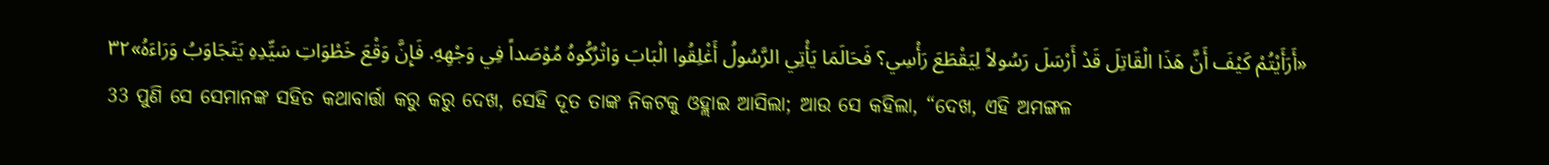«أَرَأَيْتُمْ كَيْفَ أَنَّ هَذَا الْقَاتِلَ قَدْ أَرْسَلَ رَسُولاً لِيَقْطَعَ رَأْسِي؟ فَحَالَمَا يَأْتِي الرَّسُولُ أَغْلِقُوا الْبَابَ وَاتْرُكُوهُ مُوْصَداً فِي وَجْهِهِ. فَإِنَّ وَقْعَ خَطْوَاتِ سَيِّدِهِ يَتَجَاوَبُ وَرَاءَهُ»٣٢
33 ପୁଣି ସେ ସେମାନଙ୍କ ସହିତ କଥାବାର୍ତ୍ତା କରୁ କରୁ ଦେଖ, ସେହି ଦୂତ ତାଙ୍କ ନିକଟକୁ ଓହ୍ଲାଇ ଆସିଲା; ଆଉ ସେ କହିଲା, “ଦେଖ, ଏହି ଅମଙ୍ଗଳ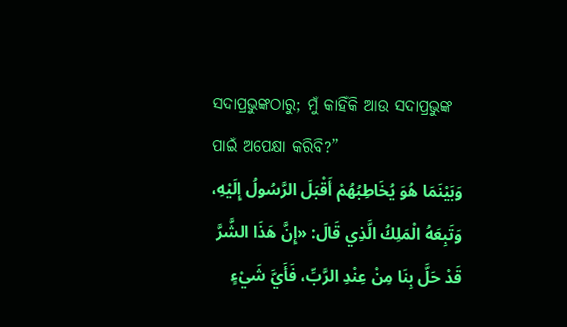ସଦାପ୍ରଭୁଙ୍କଠାରୁ; ମୁଁ କାହିଁକି ଆଉ ସଦାପ୍ରଭୁଙ୍କ ପାଇଁ ଅପେକ୍ଷା କରିବି?”
وَبَيْنَمَا هُوَ يُخَاطِبُهُمْ أَقْبَلَ الرَّسُولُ إِلَيْهِ، وَتَبِعَهُ الْمَلِكُ الَّذِي قَالَ: «إِنَّ هَذَا الشَّرَّ قَدْ حَلَّ بِنَا مِنْ عِنْدِ الرَّبِّ، فَأَيَّ شَيْءٍ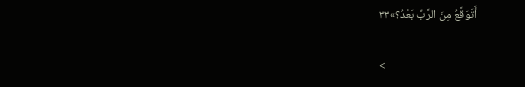أَتَوَقَّعُ مِنَ الرَّبِّ بَعْدُ؟»٣٣

<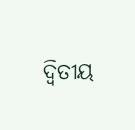ଦ୍ୱିତୀୟ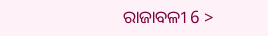ରାଜାବଳୀ 6 >